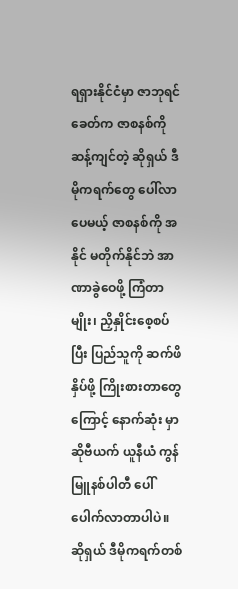ရရှားနိုင်ငံမှာ ဇာဘုရင်ခေတ်က ဇာစနစ်ကို ဆန့်ကျင်တဲ့ ဆိုရှယ် ဒီမိုကရက်တွေ ပေါ်လာပေမယ့် ဇာစနစ်ကို အနိုင် မတိုက်နိုင်ဘဲ အာဏာခွဲဝေဖို့ ကြံတာမျိုး၊ ညှိနှိုင်းစေ့စပ်ပြီး ပြည်သူကို ဆက်ဖိနှိပ်ဖို့ ကြိုးစားတာတွေကြောင့် နောက်ဆုံး မှာ ဆိုဗီယက် ယူနီယံ ကွန်မြူနစ်ပါတီ ပေါ်ပေါက်လာတာပါပဲ။
ဆိုရှယ် ဒီမိုကရက်တစ်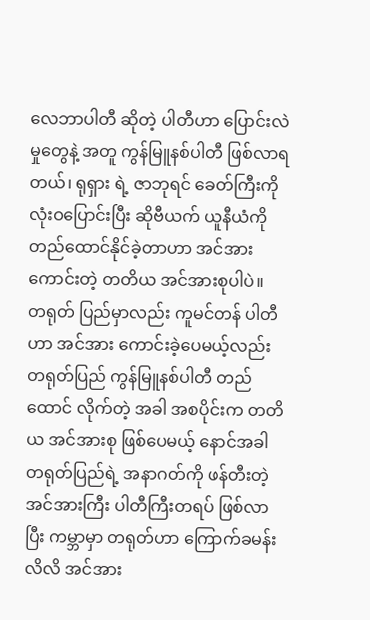လေဘာပါတီ ဆိုတဲ့ ပါတီဟာ ပြောင်းလဲမှုတွေနဲ့ အတူ ကွန်မြူနစ်ပါတီ ဖြစ်လာရတယ်၊ ရုရှား ရဲ့ ဇာဘုရင် ခေတ်ကြီးကို လုံးဝပြောင်းပြီး ဆိုဗီယက် ယူနီယံကို တည်ထောင်နိုင်ခဲ့တာဟာ အင်အားကောင်းတဲ့ တတိယ အင်အားစုပါပဲ။
တရုတ် ပြည်မှာလည်း ကူမင်တန် ပါတီဟာ အင်အား ကောင်းခဲ့ပေမယ့်လည်း တရုတ်ပြည် ကွန်မြူနစ်ပါတီ တည် ထောင် လိုက်တဲ့ အခါ အစပိုင်းက တတိယ အင်အားစု ဖြစ်ပေမယ့် နောင်အခါ တရုတ်ပြည်ရဲ့ အနာဂတ်ကို ဖန်တီးတဲ့ အင်အားကြီး ပါတီကြီးတရပ် ဖြစ်လာပြီး ကမ္ဘာမှာ တရုတ်ဟာ ကြောက်ခမန်းလိလိ အင်အား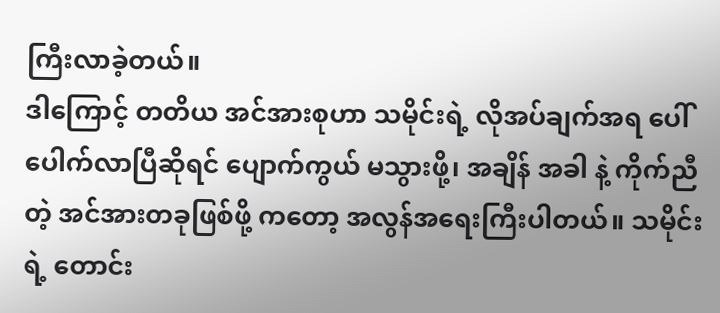ကြီးလာခဲ့တယ်။
ဒါကြောင့် တတိယ အင်အားစုဟာ သမိုင်းရဲ့ လိုအပ်ချက်အရ ပေါ်ပေါက်လာပြီဆိုရင် ပျောက်ကွယ် မသွားဖို့၊ အချိန် အခါ နဲ့ ကိုက်ညီတဲ့ အင်အားတခုဖြစ်ဖို့ ကတော့ အလွန်အရေးကြီးပါတယ်။ သမိုင်းရဲ့ တောင်း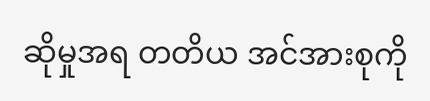ဆိုမှုအရ တတိယ အင်အားစုကို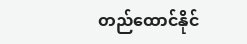တည်ထောင်နိုင်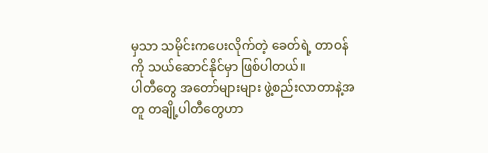မှသာ သမိုင်းကပေးလိုက်တဲ့ ခေတ်ရဲ့ တာဝန်ကို သယ်ဆောင်နိုင်မှာ ဖြစ်ပါတယ်။
ပါတီတွေ အတော်များများ ဖွဲ့စည်းလာတာနဲ့အတူ တချို့ပါတီတွေဟာ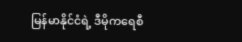မြန်မာနိုင်ငံရဲ့ ဒီမိုကရေစီ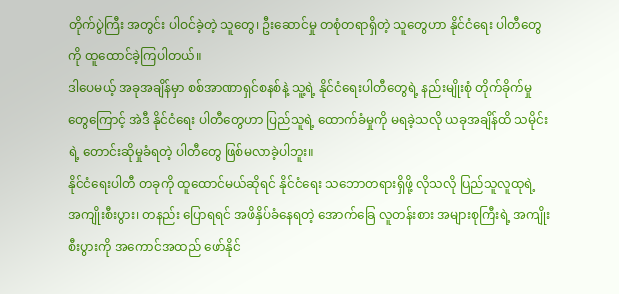တိုက်ပွဲကြီး အတွင်း ပါဝင်ခဲ့တဲ့ သူတွေ၊ ဦးဆောင်မှု တစုံတရာရှိတဲ့ သူတွေဟာ နိုင်ငံရေး ပါတီတွေကို ထူထောင်ခဲ့ကြပါတယ်။
ဒါပေမယ့် အခုအချိန်မှာ စစ်အာဏာရှင်စနစ်နဲ့ သူ့ရဲ့ နိုင်ငံရေးပါတီတွေရဲ့ နည်းမျိုးစုံ တိုက်ခိုက်မှုတွေကြောင့် အဲဒီ နိုင်ငံရေး ပါတီတွေဟာ ပြည်သူရဲ့ ထောက်ခံမှုကို မရခဲ့သလို ယခုအချိန်ထိ သမိုင်းရဲ့ တောင်းဆိုမှုခံရတဲ့ ပါတီတွေ ဖြစ်မလာခဲ့ပါဘူး။
နိုင်ငံရေးပါတီ တခုကို ထူထောင်မယ်ဆိုရင် နိုင်ငံရေး သဘောတရားရှိဖို့ လိုသလို ပြည်သူလူထုရဲ့ အကျိုးစီးပွား၊ တနည်း ပြောရရင် အဖိနှိပ်ခံနေရတဲ့ အောက်ခြေ လူတန်းစား အများစုကြီးရဲ့ အကျိုးစီးပွားကို အကောင်အထည် ဖော်နိုင်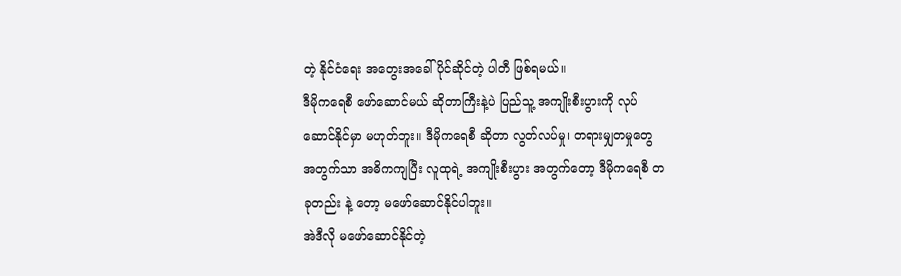တဲ့ နိုင်ငံရေး အတွေးအခေါ် ပိုင်ဆိုင်တဲ့ ပါတီ ဖြစ်ရမယ်။
ဒီမိုကရေစီ ဖော်ဆောင်မယ် ဆိုတာကြီးနဲ့ပဲ ပြည်သူ့ အကျိုးစီးပွားကို လုပ်ဆောင်နိုင်မှာ မဟုတ်ဘူး။ ဒီမိုကရေစီ ဆိုတာ လွတ်လပ်မှု၊ တရားမျှတမှုတွေ အတွက်သာ အဓိကကျပြီး လူထုရဲ့ အကျိုးစီးပွား အတွက်တော့ ဒီမိုကရေစီ တခုတည်း နဲ့ တော့ မဖော်ဆောင်နိုင်ပါဘူး။
အဲဒီလို မဖော်ဆောင်နိုင်တဲ့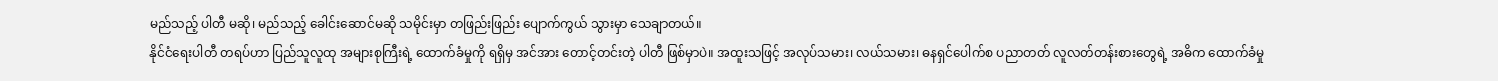မည်သည့် ပါတီ မဆို၊ မည်သည့် ခေါင်းဆောင်မဆို သမိုင်းမှာ တဖြည်းဖြည်း ပျောက်ကွယ် သွားမှာ သေချာတယ်။
နိုင်ငံရေးပါတီ တရပ်ဟာ ပြည်သူလူထု အများစုကြီးရဲ့ ထောက်ခံမှုကို ရရှိမှ အင်အား တောင့်တင်းတဲ့ ပါတီ ဖြစ်မှာပဲ။ အထူးသဖြင့် အလုပ်သမား၊ လယ်သမား၊ ဓနရှင်ပေါက်စ ပညာတတ် လူလတ်တန်းစားတွေရဲ့ အဓိက ထောက်ခံမှု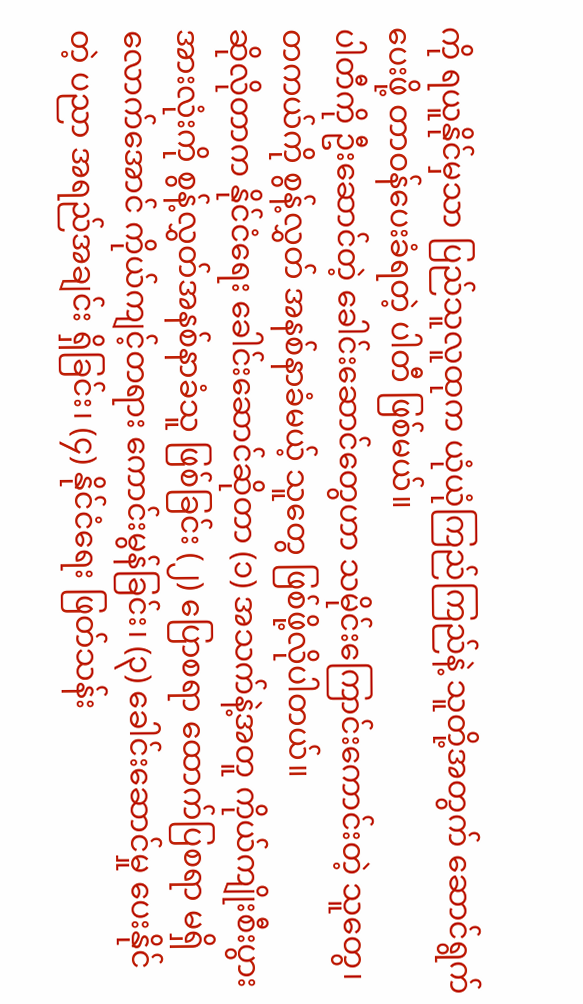ကို ရယူနိုင်မှသာ ပြည်သူလူထုက ယုံယုံကြည်ကြည်နဲ့ သူတို့အတွက် ဆောင်ရွက်ပေးဖို့ တာဝန်ပေးခံရတဲ့ ပါတီ ဖြစ်မယ်။
ပါတီကို ဦးဆောင်တဲ့ ခေါင်းဆောင်တွေဟာ သမိုင်းကြောင်းကောင်းတဲ့ သူတွေ၊ တကယ်ကို စွန့်လွှတ် အနစ်နာခံမယ့် သူတွေ ဖြစ်ဖို့လိုပါတယ်။
ဆိုလိုတာက နိုင်ငံရေး ခေါင်းဆောင်ဆိုတာ (၁) အသက်နဲ့အတူ ကိုယ်ကျိုးစီးပွား အားလုံးကို စွန့်လွှတ်အနစ်နာခံသူ ဖြစ်ခြင်း (၂) ပြောစရာ ထောက်ပြစရာ မရှိလောက်အောင် ကိုယ်ကျင့်တရား ကောင်းမွန်ခြင်း၊ (၃) ခေါင်းဆောင်မှု ပေးနိုင် တဲ့ ပညာ အရည်အချင်း ရှိခြင်း၊ (၄) နိုင်ငံရေး ဖြတ်သန်း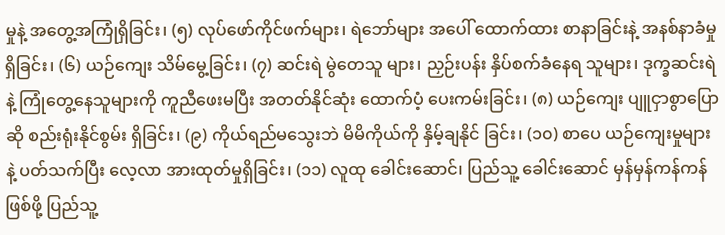မှုနဲ့ အတွေ့အကြုံရှိခြင်း၊ (၅) လုပ်ဖော်ကိုင်ဖက်များ၊ ရဲဘော်များ အပေါ် ထောက်ထား စာနာခြင်းနဲ့ အနစ်နာခံမှုရှိခြင်း၊ (၆) ယဉ်ကျေး သိမ်မွေ့ခြင်း၊ (၇) ဆင်းရဲ မွဲတေသူ များ၊ ညှဉ်းပန်း နှိပ်စက်ခံနေရ သူများ၊ ဒုက္ခဆင်းရဲနဲ့ ကြုံတွေ့နေသူများကို ကူညီဖေးမပြီး အတတ်နိုင်ဆုံး ထောက်ပံ့ ပေးကမ်းခြင်း၊ (၈) ယဉ်ကျေး ပျူငှာစွာပြောဆို စည်းရုံးနိုင်စွမ်း ရှိခြင်း၊ (၉) ကိုယ်ရည်မသွေးဘဲ မိမိကိုယ်ကို နှိမ့်ချနိုင် ခြင်း၊ (၁၀) စာပေ ယဉ်ကျေးမှုများနဲ့ ပတ်သက်ပြီး လေ့လာ အားထုတ်မှုရှိခြင်း၊ (၁၁) လူထု ခေါင်းဆောင်၊ ပြည်သူ့ ခေါင်းဆောင် မှန်မှန်ကန်ကန် ဖြစ်ဖို့ ပြည်သူ့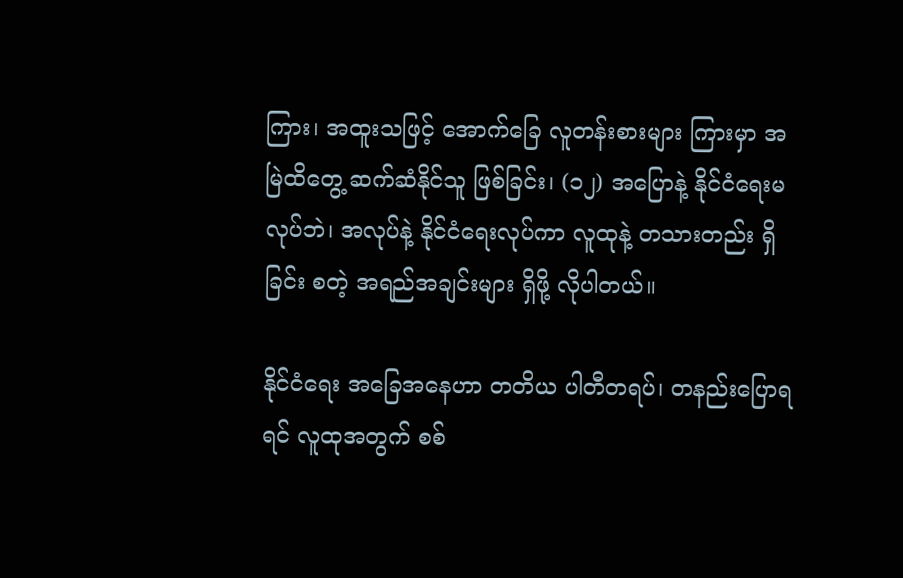ကြား၊ အထူးသဖြင့် အောက်ခြေ လူတန်းစားများ ကြားမှာ အမြဲထိတွေ့ ဆက်ဆံနိုင်သူ ဖြစ်ခြင်း၊ (၁၂) အပြောနဲ့ နိုင်ငံရေးမလုပ်ဘဲ၊ အလုပ်နဲ့ နိုင်ငံရေးလုပ်ကာ လူထုနဲ့ တသားတည်း ရှိခြင်း စတဲ့ အရည်အချင်းများ ရှိဖို့ လိုပါတယ်။

နိုင်ငံရေး အခြေအနေဟာ တတိယ ပါတီတရပ်၊ တနည်းပြောရရင် လူထုအတွက် စစ်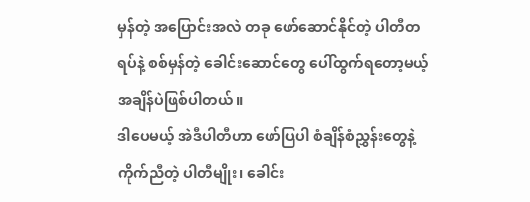မှန်တဲ့ အပြောင်းအလဲ တခု ဖော်ဆောင်နိုင်တဲ့ ပါတီတရပ်နဲ့ စစ်မှန်တဲ့ ခေါင်းဆောင်တွေ ပေါ်ထွက်ရတော့မယ့် အချိန်ပဲဖြစ်ပါတယ်။
ဒါပေမယ့် အဲဒီပါတီဟာ ဖော်ပြပါ စံချိန်စံညွှန်းတွေနဲ့ ကိုက်ညီတဲ့ ပါတီမျိုး၊ ခေါင်း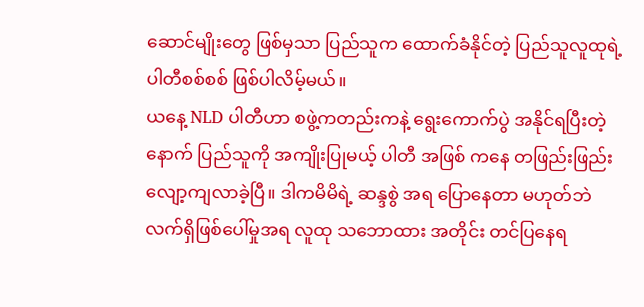ဆောင်မျိုးတွေ ဖြစ်မှသာ ပြည်သူက ထောက်ခံနိုင်တဲ့ ပြည်သူလူထုရဲ့ ပါတီစစ်စစ် ဖြစ်ပါလိမ့်မယ်။
ယနေ့ NLD ပါတီဟာ စဖွဲ့ကတည်းကနဲ့ ရွေးကောက်ပွဲ အနိုင်ရပြီးတဲ့နောက် ပြည်သူကို အကျိုးပြုမယ့် ပါတီ အဖြစ် ကနေ တဖြည်းဖြည်း လျော့ကျလာခဲ့ပြီ။ ဒါကမိမိရဲ့ ဆန္ဒစွဲ အရ ပြောနေတာ မဟုတ်ဘဲ လက်ရှိဖြစ်ပေါ်မှုအရ လူထု သဘောထား အတိုင်း တင်ပြနေရ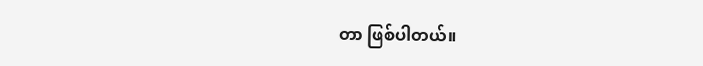တာ ဖြစ်ပါတယ်။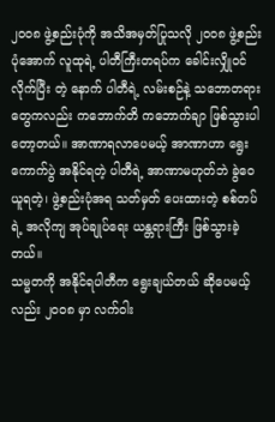၂၀၀၈ ဖွဲ့စည်းပုံကို အသိအမှတ်ပြုသလို ၂၀၀၈ ဖွဲ့စည်းပုံအောက် လူထုရဲ့ ပါတီကြီးတရပ်က ခေါင်းလျှိုဝင် လိုက်ပြီး တဲ့ နောက် ပါတီရဲ့ လမ်းစဉ်နဲ့ သဘောတရားတွေကလည်း ကဘောက်တိ ကဘောက်ချာ ဖြစ်သွားပါတော့တယ်။ အာဏာရလာပေမယ့် အာဏာဟာ ရွေးကောက်ပွဲ အနိုင်ရတဲ့ ပါတီရဲ့ အာဏာမဟုတ်ဘဲ ခွဲဝေယူရတဲ့၊ ဖွဲ့စည်းပုံအရ သတ်မှတ် ပေးထားတဲ့ စစ်တပ်ရဲ့ အလိုကျ အုပ်ချုပ်ရေး ယန္တရားကြီး ဖြစ်သွားခဲ့တယ်။
သမ္မတကို အနိုင်ရပါတီက ရွေးချယ်တယ် ဆိုပေမယ့်လည်း ၂၀၀၈ မှာ လက်ဝါး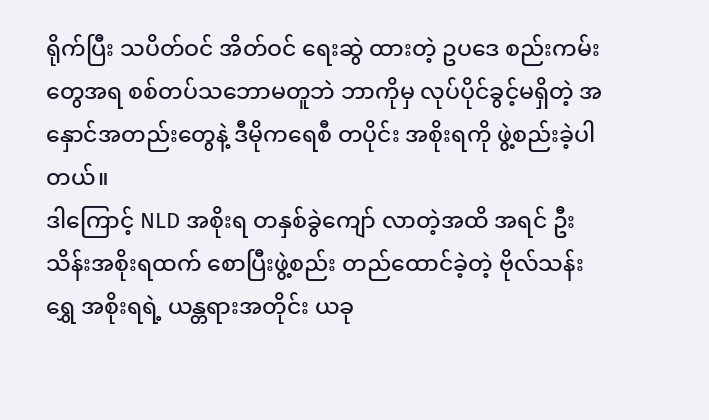ရိုက်ပြီး သပိတ်ဝင် အိတ်ဝင် ရေးဆွဲ ထားတဲ့ ဥပဒေ စည်းကမ်းတွေအရ စစ်တပ်သဘောမတူဘဲ ဘာကိုမှ လုပ်ပိုင်ခွင့်မရှိတဲ့ အနှောင်အတည်းတွေနဲ့ ဒီမိုကရေစီ တပိုင်း အစိုးရကို ဖွဲ့စည်းခဲ့ပါတယ်။
ဒါကြောင့် NLD အစိုးရ တနှစ်ခွဲကျော် လာတဲ့အထိ အရင် ဦးသိန်းအစိုးရထက် စောပြီးဖွဲ့စည်း တည်ထောင်ခဲ့တဲ့ ဗိုလ်သန်းရွှေ အစိုးရရဲ့ ယန္တရားအတိုင်း ယခု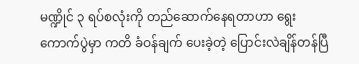မဏ္ဍိုင် ၃ ရပ်စလုံးကို တည်ဆောက်နေရတာဟာ ရွေးကောက်ပွဲမှာ ကတိ ခံဝန်ချက် ပေးခဲ့တဲ့ ပြောင်းလဲချိန်တန်ပြီ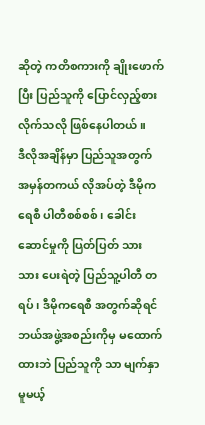ဆိုတဲ့ ကတိစကားကို ချိုးဖောက်ပြီး ပြည်သူကို ပြောင်လှည့်စား လိုက်သလို ဖြစ်နေပါတယ်။
ဒီလိုအချိန်မှာ ပြည်သူအတွက် အမှန်တကယ် လိုအပ်တဲ့ ဒီမိုကရေစီ ပါတီစစ်စစ်၊ ခေါင်းဆောင်မှုကို ပြတ်ပြတ် သား သား ပေးရဲတဲ့ ပြည်သူ့ပါတီ တရပ်၊ ဒီမိုကရေစီ အတွက်ဆိုရင် ဘယ်အဖွဲ့အစည်းကိုမှ မထောက်ထားဘဲ ပြည်သူကို သာ မျက်နှာ မူမယ့်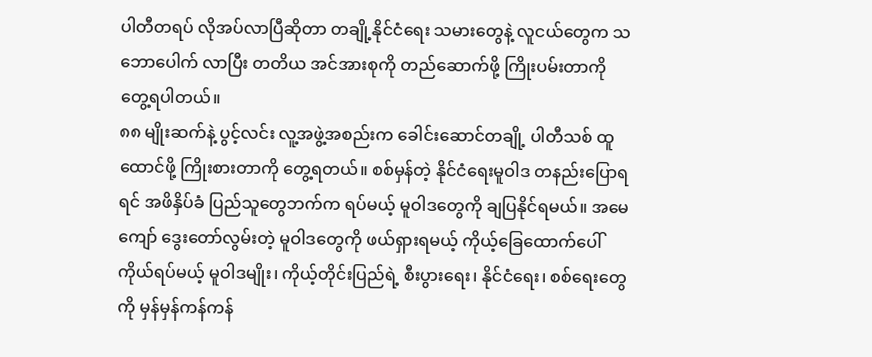ပါတီတရပ် လိုအပ်လာပြီဆိုတာ တချို့နိုင်ငံရေး သမားတွေနဲ့ လူငယ်တွေက သဘောပေါက် လာပြီး တတိယ အင်အားစုကို တည်ဆောက်ဖို့ ကြိုးပမ်းတာကို တွေ့ရပါတယ်။
၈၈ မျိုးဆက်နဲ့ ပွင့်လင်း လူ့အဖွဲ့အစည်းက ခေါင်းဆောင်တချို့ ပါတီသစ် ထူထောင်ဖို့ ကြိုးစားတာကို တွေ့ရတယ်။ စစ်မှန်တဲ့ နိုင်ငံရေးမူဝါဒ တနည်းပြောရရင် အဖိနှိပ်ခံ ပြည်သူတွေဘက်က ရပ်မယ့် မူဝါဒတွေကို ချပြနိုင်ရမယ်။ အမေ ကျော် ဒွေးတော်လွမ်းတဲ့ မူဝါဒတွေကို ဖယ်ရှားရမယ့် ကိုယ့်ခြေထောက်ပေါ် ကိုယ်ရပ်မယ့် မူဝါဒမျိုး၊ ကိုယ့်တိုင်းပြည်ရဲ့ စီးပွားရေး၊ နိုင်ငံရေး၊ စစ်ရေးတွေကို မှန်မှန်ကန်ကန်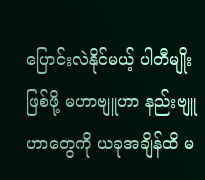ပြောင်းလဲနိုင်မယ့် ပါတီမျိုးဖြစ်ဖို့ မဟာဗျူဟာ နည်းဗျူဟာတွေကို ယခုအချိန်ထိ မ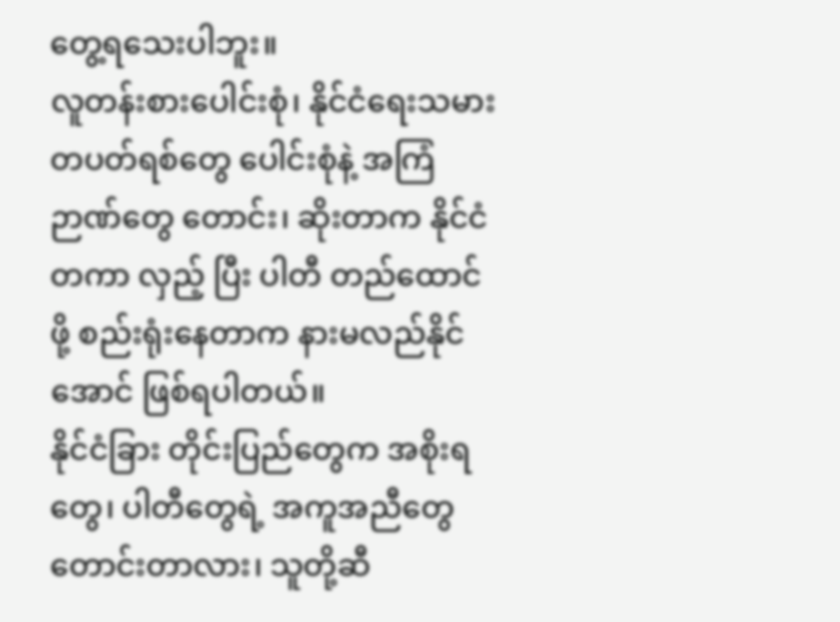တွေ့ရသေးပါဘူး။
လူတန်းစားပေါင်းစုံ၊ နိုင်ငံရေးသမား တပတ်ရစ်တွေ ပေါင်းစုံနဲ့ အကြံဉာဏ်တွေ တောင်း၊ ဆိုးတာက နိုင်ငံတကာ လှည့် ပြီး ပါတီ တည်ထောင်ဖို့ စည်းရုံးနေတာက နားမလည်နိုင်အောင် ဖြစ်ရပါတယ်။
နိုင်ငံခြား တိုင်းပြည်တွေက အစိုးရတွေ၊ ပါတီတွေရဲ့ အကူအညီတွေ တောင်းတာလား၊ သူတို့ဆီ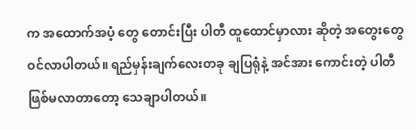က အထောက်အပံ့ တွေ တောင်းပြီး ပါတီ ထူထောင်မှာလား ဆိုတဲ့ အတွေးတွေ ဝင်လာပါတယ်။ ရည်မှန်းချက်လေးတခု ချပြရုံနဲ့ အင်အား ကောင်းတဲ့ ပါတီဖြစ်မလာတာတော့ သေချာပါတယ်။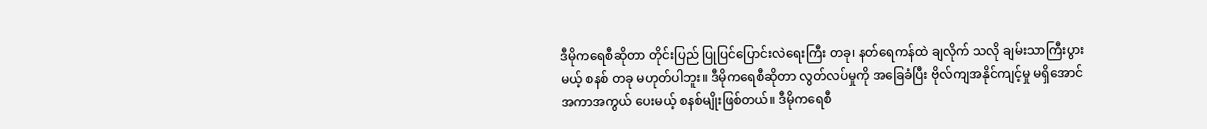ဒီမိုကရေစီဆိုတာ တိုင်းပြည် ပြုပြင်ပြောင်းလဲရေးကြီး တခု၊ နတ်ရေကန်ထဲ ချလိုက် သလို ချမ်းသာကြီးပွားမယ့် စနစ် တခု မဟုတ်ပါဘူး။ ဒီမိုကရေစီဆိုတာ လွတ်လပ်မှုကို အခြေခံပြီး ဗိုလ်ကျအနိုင်ကျင့်မှု မရှိအောင် အကာအကွယ် ပေးမယ့် စနစ်မျိုးဖြစ်တယ်။ ဒီမိုကရေစီ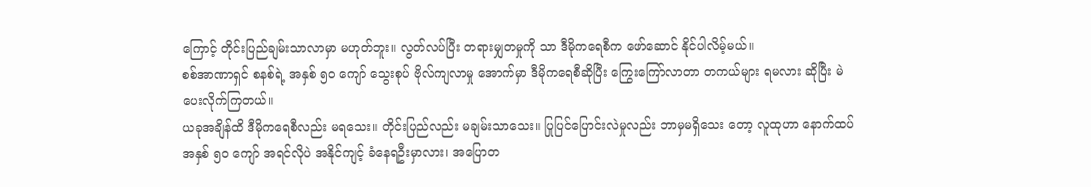ကြောင့် တိုင်းပြည်ချမ်းသာလာမှာ မဟုတ်ဘူး။ လွတ်လပ်ပြီး တရားမျှတမှုကို သာ ဒီမိုကရေစီက ဖော်ဆောင် နိုင်ပါလိမ့်မယ်။
စစ်အာဏာရှင် စနစ်ရဲ့ အနှစ် ၅၀ ကျော် သွေးစုပ် ဗိုလ်ကျလာမှု အောက်မှာ ဒီမိုကရေစီဆိုပြီး ကြွေးကြော်လာတာ တကယ်များ ရမလား ဆိုပြီး မဲပေးလိုက်ကြတယ်။
ယခုအချိန်ထိ ဒီမိုကရေစီလည်း မရသေး။ တိုင်းပြည်လည်း မချမ်းသာသေး။ ပြုပြင်ပြောင်းလဲမှုလည်း ဘာမှမရှိသေး တော့ လူထုဟာ နောက်ထပ် အနှစ် ၅၀ ကျော် အရင်လိုပဲ အနိုင်ကျင့် ခံနေရဦးမှာလား၊ အပြောတ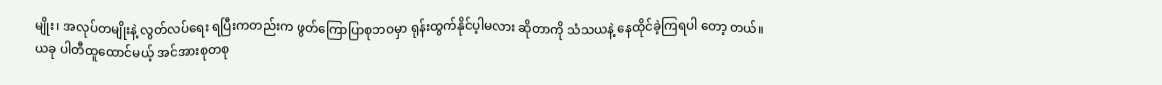မျိုး၊ အလုပ်တမျိုးနဲ့ လွတ်လပ်ရေး ရပြီးကတည်းက ဖွတ်ကြောပြာစုဘဝမှာ ရုန်းထွက်နိုင်ပ့ါမလား ဆိုတာကို သံသယနဲ့ နေထိုင်ခဲ့ကြရပါ တော့ တယ်။
ယခု ပါတီထူထောင်မယ့် အင်အားစုတစု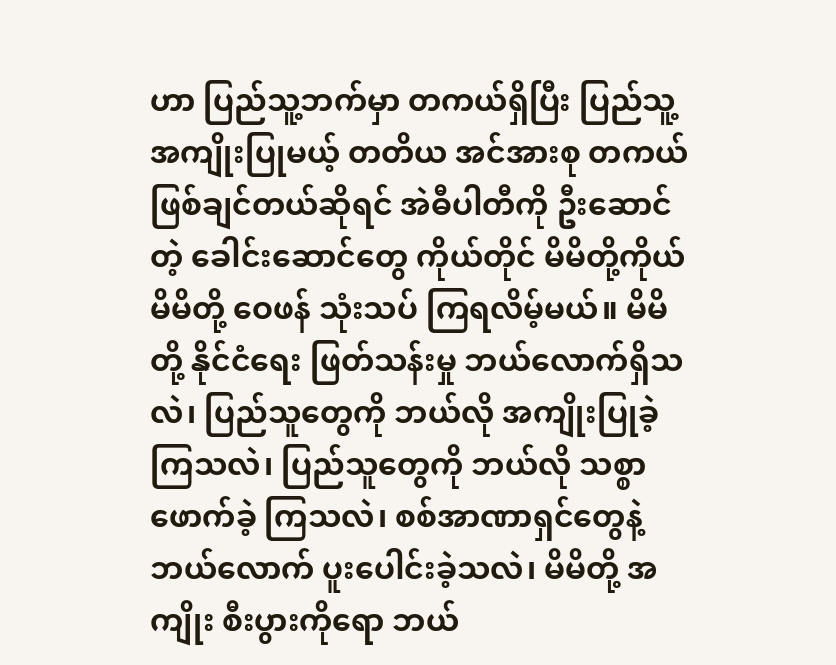ဟာ ပြည်သူ့ဘက်မှာ တကယ်ရှိပြီး ပြည်သူ့အကျိုးပြုမယ့် တတိယ အင်အားစု တကယ် ဖြစ်ချင်တယ်ဆိုရင် အဲဓီပါတီကို ဦးဆောင်တဲ့ ခေါင်းဆောင်တွေ ကိုယ်တိုင် မိမိတို့ကိုယ်မိမိတို့ ဝေဖန် သုံးသပ် ကြရလိမ့်မယ်။ မိမိတို့ နိုင်ငံရေး ဖြတ်သန်းမှု ဘယ်လောက်ရှိသလဲ၊ ပြည်သူတွေကို ဘယ်လို အကျိုးပြုခဲ့ကြသလဲ၊ ပြည်သူတွေကို ဘယ်လို သစ္စာဖောက်ခဲ့ ကြသလဲ၊ စစ်အာဏာရှင်တွေနဲ့ ဘယ်လောက် ပူးပေါင်းခဲ့သလဲ၊ မိမိတို့ အကျိုး စီးပွားကိုရော ဘယ်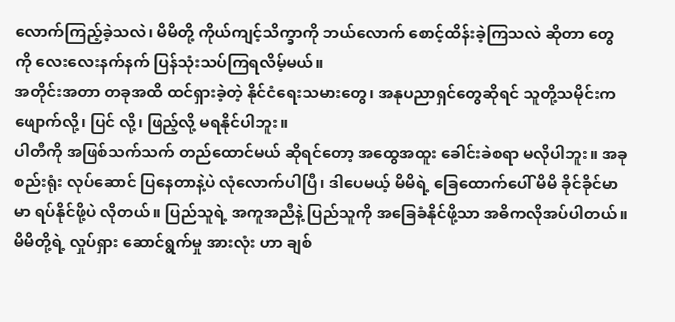လောက်ကြည့်ခဲ့သလဲ၊ မိမိတို့ ကိုယ်ကျင့်သိက္ခာကို ဘယ်လောက် စောင့်ထိန်းခဲ့ကြသလဲ ဆိုတာ တွေကို လေးလေးနက်နက် ပြန်သုံးသပ်ကြရလိမ့်မယ်။
အတိုင်းအတာ တခုအထိ ထင်ရှားခဲ့တဲ့ နိုင်ငံရေးသမားတွေ၊ အနုပညာရှင်တွေဆိုရင် သူတို့သမိုင်းက ဖျောက်လို့၊ ပြင် လို့၊ ဖြည့်လို့ မရနိုင်ပါဘူး။
ပါတီကို အဖြစ်သက်သက် တည်ထောင်မယ် ဆိုရင်တော့ အထွေအထူး ခေါင်းခဲစရာ မလိုပါဘူး။ အခု စည်းရုံး လုပ်ဆောင် ပြနေတာနဲ့ပဲ လုံလောက်ပါပြီ၊ ဒါပေမယ့် မိမိရဲ့ ခြေထောက်ပေါ် မိမိ ခိုင်ခိုင်မာမာ ရပ်နိုင်ဖို့ပဲ လိုတယ်။ ပြည်သူရဲ့ အကူအညီနဲ့ ပြည်သူကို အခြေခံနိုင်ဖို့သာ အဓိကလိုအပ်ပါတယ်။ မိမိတို့ရဲ့ လှုပ်ရှား ဆောင်ရွက်မှု အားလုံး ဟာ ချစ်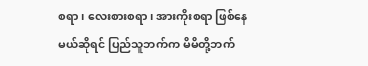စရာ၊ လေးစားစရာ၊ အားကိုးစရာ ဖြစ်နေမယ်ဆိုရင် ပြည်သူဘက်က မိမိတို့ဘက်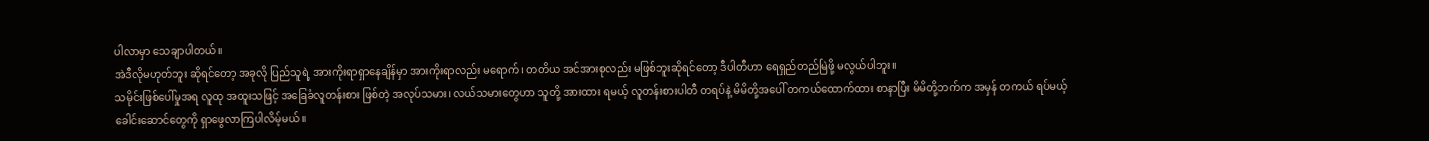ပါလာမှာ သေချာပါတယ်။
အဲဒီလိုမဟုတ်ဘူး ဆိုရင်တော့ အခုလို ပြည်သူရဲ့ အားကိုးရာရှာနေချိန်မှာ အားကိုးရာလည်း မရောက်၊ တတိယ အင်အားစုလည်း မဖြစ်ဘူးဆိုရင်တော့ ဒီပါတီဟာ ရေရှည်တည်မြဲဖို့ မလွယ်ပါဘူး။
သမိုင်းဖြစ်ပေါ်မှုအရ လူထု အထူးသဖြင့် အခြေခံလူတန်းစား ဖြစ်တဲ့ အလုပ်သမား၊ လယ်သမားတွေဟာ သူတို့ အားထား ရမယ့် လူတန်းစားပါတီ တရပ်နဲ့ မိမိတို့အပေါ် တကယ်ထောက်ထား စာနာပြီး မိမိတို့ဘက်က အမှန် တကယ် ရပ်မယ့် ခေါင်းဆောင်တွေကို ရှာဖွေလာကြပါလိမ့်မယ်။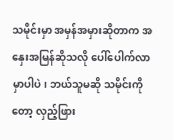သမိုင်းမှာ အမှန်အမှားဆိုတာက အနှေးအမြန်ဆိုသလို ပေါ်ပေါက်လာမှာပါပဲ၊ ဘယ်သူမဆို သမိုင်းကိုတော့ လှည့်ဖြား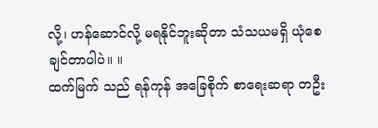လို့၊ ဟန်ဆောင်လို့ မရနိုင်ဘူးဆိုတာ သံသယမရှိ ယုံစေချင်တာပါပဲ။ ။
ထက်မြက် သည် ရန်ကုန် အခြေစိုက် စာရေးဆရာ တဦး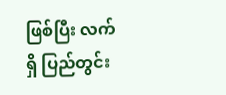ဖြစ်ပြီး လက်ရှိ ပြည်တွင်း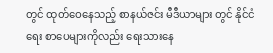တွင် ထုတ်ဝေနေသည့် စာနယ်ဇင်း မီဒီယာများ တွင် နိုင်ငံရေး စာပေများကိုလည်း ရေးသားနေ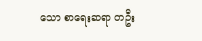သော စာရေးဆရာ တဦး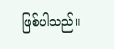ဖြစ်ပါသည်။